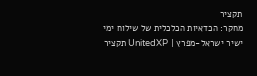תקציר
מחקר: הכדאיות הכלכלית של שילוח ימי ישיר ישראל-מפרץ | UnitedXP תקציר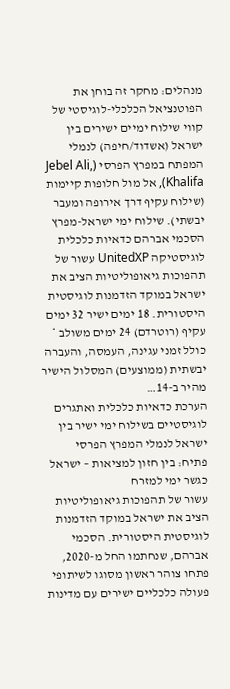מנהלים: מחקר זה בוחן את הפוטנציאל הכלכלי-לוגיסטי של קווי שילוח ימיים ישירים בין ישראל (אשדוד/חיפה) לנמלי המפתח במפרץ הפרסי (Jebel Ali, Khalifa), אל מול חלופות קיימות (שילוח עקיף דרך אירופה ומעבר יבשתי). שילוח ימי ישראל-מפרץ הסכמי אברהם כדאיות כלכלית לוגיסטיקה UnitedXP עשור של תהפוכות גיאופוליטיות הציב את ישראל במוקד הזדמנות לוגיסטית היסטורית. 18 ימים ישיר 32 ימים עקיף (רוטרדם) 24 ימים משולב * כולל זמני עגינה, העמסה, והעברה יבשתית (ממוצעים) המסלול הישיר מהיר ב-14…
הערכת כדאיות כלכלית ואתגרים לוגיסטיים בשילוח ימי ישיר בין ישראל לנמלי המפרץ הפרסי
פתיח: בין חזון למציאות – ישראל כגשר ימי למזרח
עשור של תהפוכות גיאופוליטיות הציב את ישראל במוקד הזדמנות לוגיסטית היסטורית. הסכמי אברהם, שנחתמו החל מ-2020, פתחו צוהר ראשון מסוגו לשיתופי פעולה כלכליים ישירים עם מדינות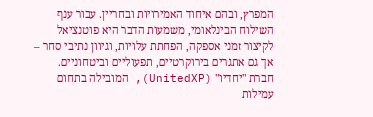המפרץ, ובהם איחוד האמירויות ובחריין. עבור ענף השילוח הבינלאומי, משמעות הדבר היא פוטנציאל לקיצור זמני אספקה, הפחתת עלויות, וגיוון נתיבי סחר – אך גם אתגרים בירוקרטיים, תפעוליים וביטחוניים.
חברת "יחדיו" (UnitedXP), המובילה בתחום עמילות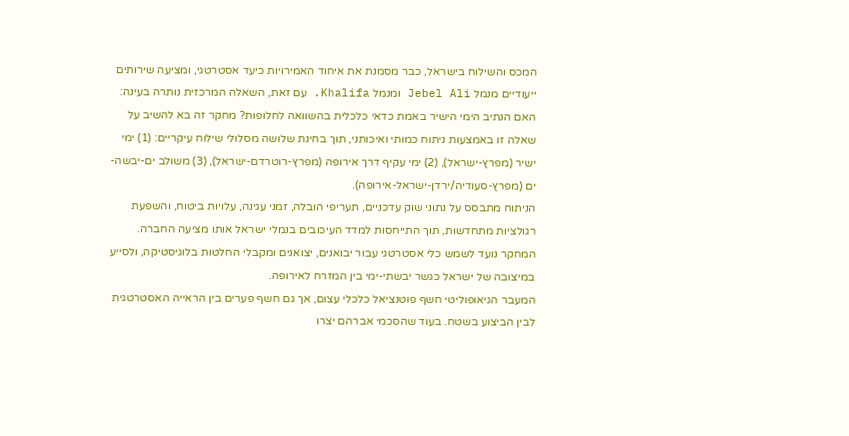המכס והשילוח בישראל, כבר מסמנת את איחוד האמירויות כיעד אסטרטגי, ומציעה שירותים ייעודיים מנמל Jebel Ali ומנמל Khalifa. עם זאת, השאלה המרכזית נותרה בעינה: האם הנתיב הימי הישיר באמת כדאי כלכלית בהשוואה לחלופות? מחקר זה בא להשיב על שאלה זו באמצעות ניתוח כמותי ואיכותני, תוך בחינת שלושה מסלולי שילוח עיקריים: (1) ימי ישיר (מפרץ-ישראל), (2) ימי עקיף דרך אירופה (מפרץ-רוטרדם-ישראל), (3) משולב ים-יבשה-ים (מפרץ-סעודיה/ירדן-ישראל-אירופה).
הניתוח מתבסס על נתוני שוק עדכניים, תעריפי הובלה, זמני עגינה, עלויות ביטוח, והשפעת רגולציות מתחדשות, תוך התייחסות למדד העיכובים בנמלי ישראל אותו מציעה החברה. המחקר נועד לשמש כלי אסטרטגי עבור יבואנים, יצואנים ומקבלי החלטות בלוגיסטיקה, ולסייע במיצובה של ישראל כגשר יבשתי-ימי בין המזרח לאירופה.
המעבר הגיאופוליטי חשף פוטנציאל כלכלי עצום, אך גם חשף פערים בין הראייה האסטרטגית לבין הביצוע בשטח. בעוד שהסכמי אברהם יצרו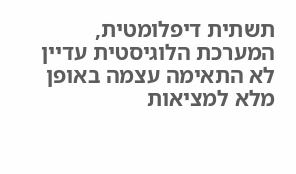תשתית דיפלומטית, המערכת הלוגיסטית עדיין לא התאימה עצמה באופן מלא למציאות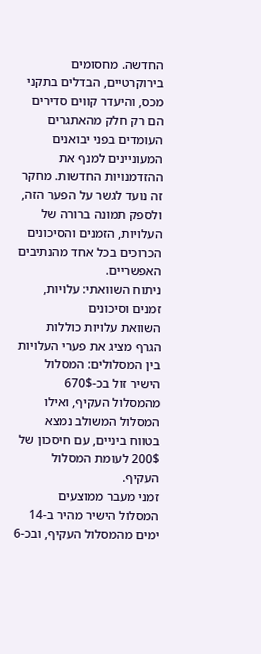החדשה. מחסומים בירוקרטיים, הבדלים בתקני מכס, והיעדר קווים סדירים הם רק חלק מהאתגרים העומדים בפני יבואנים המעוניינים למנף את ההזדמנויות החדשות. מחקר זה נועד לגשר על הפער הזה, ולספק תמונה ברורה של העלויות, הזמנים והסיכונים הכרוכים בכל אחד מהנתיבים האפשריים.
ניתוח השוואתי: עלויות, זמנים וסיכונים
השוואת עלויות כוללות
הגרף מציג את פערי העלויות בין המסלולים: המסלול הישיר זול בכ-670$ מהמסלול העקיף, ואילו המסלול המשולב נמצא בטווח ביניים, עם חיסכון של 200$ לעומת המסלול העקיף.
זמני מעבר ממוצעים
המסלול הישיר מהיר ב-14 ימים מהמסלול העקיף, ובכ-6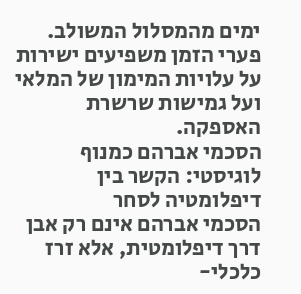ימים מהמסלול המשולב. פערי הזמן משפיעים ישירות על עלויות המימון של המלאי ועל גמישות שרשרת האספקה.
הסכמי אברהם כמנוף לוגיסטי: הקשר בין דיפלומטיה לסחר
הסכמי אברהם אינם רק אבן דרך דיפלומטית, אלא זרז כלכלי-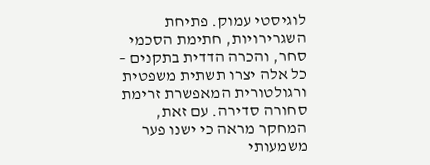לוגיסטי עמוק. פתיחת השגרירויות, חתימת הסכמי סחר, והכרה הדדית בתקנים – כל אלה יצרו תשתית משפטית ורגולטורית המאפשרת זרימת סחורה סדירה. עם זאת, המחקר מראה כי ישנו פער משמעותי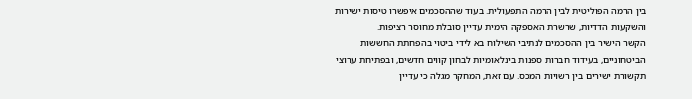בין הרמה הפוליטית לבין הרמה התפעולית. בעוד שההסכמים איפשרו טיסות ישירות והשקעות הדדיות, שרשרת האספקה הימית עדיין סובלת מחוסר רציפות.
הקשר הישיר בין ההסכמים לנתיבי השילוח בא לידי ביטוי בהפחתת החששות הביטחוניים, בעידוד חברות ספנות בינלאומיות לבחון קווים חדשים, ובפתיחת ערוצי תקשורת ישירים בין רשויות המכס. עם זאת, המחקר מגלה כי עדיין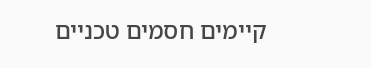קיימים חסמים טכניים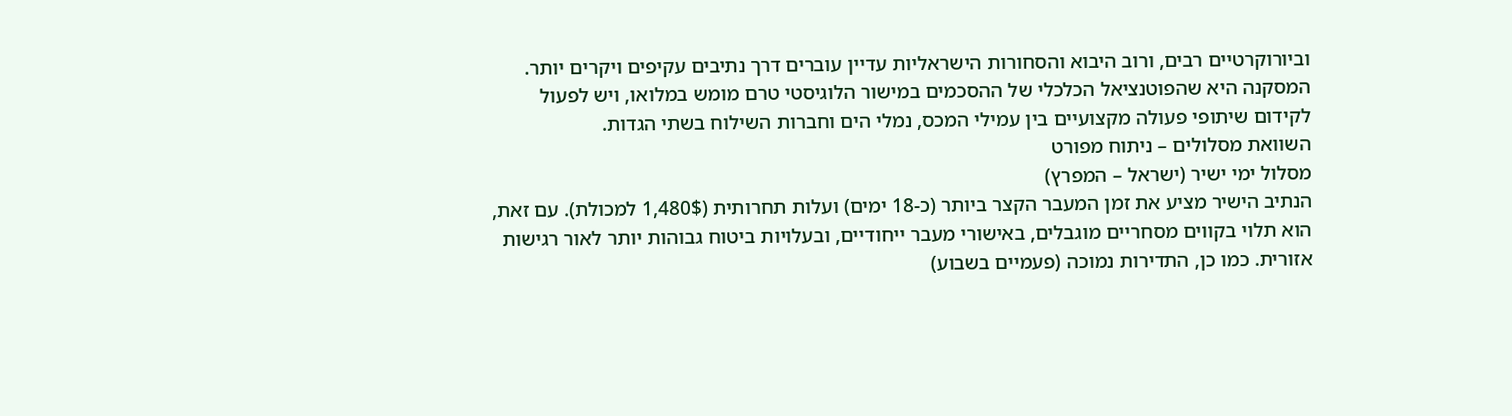וביורוקרטיים רבים, ורוב היבוא והסחורות הישראליות עדיין עוברים דרך נתיבים עקיפים ויקרים יותר. המסקנה היא שהפוטנציאל הכלכלי של ההסכמים במישור הלוגיסטי טרם מומש במלואו, ויש לפעול לקידום שיתופי פעולה מקצועיים בין עמילי המכס, נמלי הים וחברות השילוח בשתי הגדות.
השוואת מסלולים – ניתוח מפורט
מסלול ימי ישיר (ישראל – המפרץ)
הנתיב הישיר מציע את זמן המעבר הקצר ביותר (כ-18 ימים) ועלות תחרותית (1,480$ למכולת). עם זאת, הוא תלוי בקווים מסחריים מוגבלים, באישורי מעבר ייחודיים, ובעלויות ביטוח גבוהות יותר לאור רגישות אזורית. כמו כן, התדירות נמוכה (פעמיים בשבוע)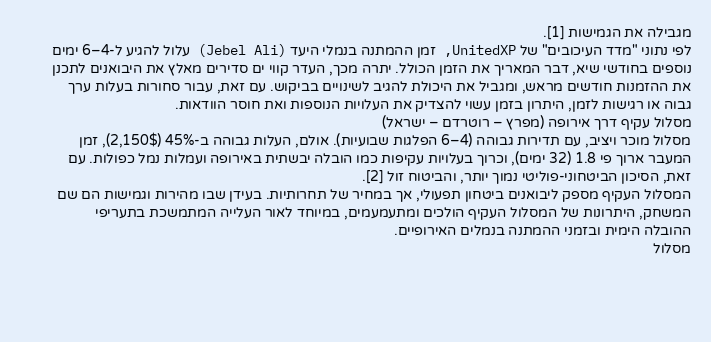מגבילה את הגמישות [1].
לפי נתוני "מדד העיכובים" של UnitedXP, זמן ההמתנה בנמלי היעד (Jebel Ali) עלול להגיע ל-4–6 ימים נוספים בחודשי שיא, דבר המאריך את הזמן הכולל. יתרה מכך, העדר קווי ים סדירים מאלץ את היבואנים לתכנן את ההזמנות חודשים מראש, ומגביל את היכולת להגיב לשינויים בביקוש. עם זאת, עבור סחורות בעלות ערך גבוה או רגישות לזמן, היתרון בזמן עשוי להצדיק את העלויות הנוספות ואת חוסר הוודאות.
מסלול עקיף דרך אירופה (מפרץ – רוטרדם – ישראל)
מסלול מוכר ויציב, עם תדירות גבוהה (4–6 הפלגות שבועיות). אולם, העלות גבוהה ב-45% (2,150$), זמן המעבר ארוך פי 1.8 (32 ימים), וכרוך בעלויות עקיפות כמו הובלה יבשתית באירופה ועמלות נמל כפולות. עם זאת, הסיכון הביטחוני-פוליטי נמוך יותר, והביטוח זול [2].
המסלול העקיף מספק ליבואנים ביטחון תפעולי, אך במחיר של תחרותיות. בעידן שבו מהירות וגמישות הם שם המשחק, היתרונות של המסלול העקיף הולכים ומתעמעמים, במיוחד לאור העלייה המתמשכת בתעריפי ההובלה הימית ובזמני ההמתנה בנמלים האירופיים.
מסלול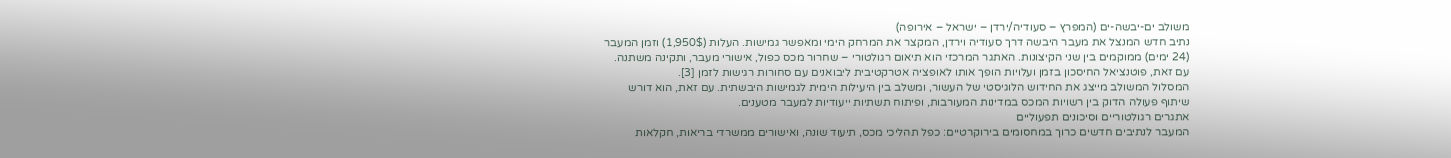משולב ים-יבשה-ים (המפרץ – סעודיה/ירדן – ישראל – אירופה)
נתיב חדש המנצל את מעבר היבשה דרך סעודיה וירדן, המקצר את המרחק הימי ומאפשר גמישות. העלות (1,950$) וזמן המעבר (24 ימים) ממוקמים בין שני הקיצונות. האתגר המרכזי הוא תיאום רגולטורי – שחרור מכס כפול, אישורי מעבר, ותקינה משתנה. עם זאת, פוטנציאל החיסכון בזמן ועלויות הופך אותו לאופציה אטרקטיבית ליבואנים עם סחורות רגישות לזמן [3].
המסלול המשולב מייצג את החידוש הלוגיסטי של העשור, ומשלב בין היעילות הימית לגמישות היבשתית. עם זאת, הוא דורש שיתוף פעולה הדוק בין רשויות המכס במדינות המעורבות, ופיתוח תשתיות ייעודיות למעבר מטענים.
אתגרים רגולטוריים וסיכונים תפעוליים
המעבר לנתיבים חדשים כרוך במחסומים בירוקרטיים: כפל תהליכי מכס, תיעוד שונה, ואישורים ממשרדי בריאות, חקלאות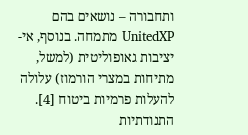ותחבורה – נושאים בהם UnitedXP מתמחה. בנוסף, אי-יציבות גאופוליטית (למשל, מתיחות במצרי הורמוז) עלולה להעלות פרמיות ביטוח [4].
התנודתיות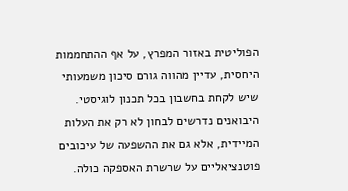הפוליטית באזור המפרץ, על אף ההתחממות היחסית, עדיין מהווה גורם סיכון משמעותי שיש לקחת בחשבון בכל תכנון לוגיסטי. היבואנים נדרשים לבחון לא רק את העלות המיידית, אלא גם את ההשפעה של עיכובים פוטנציאליים על שרשרת האספקה כולה.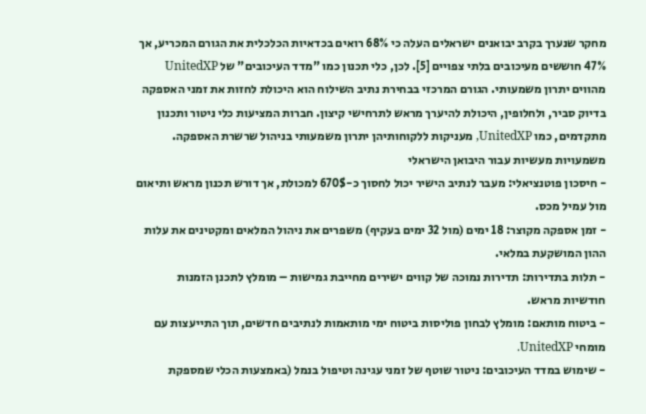מחקר שנערך בקרב יבואנים ישראלים העלה כי 68% רואים בכדאיות הכלכלית את הגורם המכריע, אך 47% חוששים מעיכובים בלתי צפויים [5]. לכן, כלי תכנון כמו "מדד העיכובים" של UnitedXP מהווים יתרון משמעותי. הגורם המרכזי בבחירת נתיב השילוח הוא היכולת לחזות את זמני האספקה בדיוק סביר, ולחלופין, היכולת להיערך מראש לתרחישי קיצון. חברות המציעות כלי ניטור ותכנון מתקדמים, כמו UnitedXP, מעניקות ללקוחותיהן יתרון משמעותי בניהול שרשרת האספקה.
משמעויות מעשיות עבור היבואן הישראלי
- חיסכון פוטנציאלי: מעבר לנתיב הישיר יכול לחסוך כ-670$ למכולת, אך דורש תכנון מראש ותיאום מול עמיל מכס.
- זמן אספקה מקוצר: 18 ימים (מול 32 ימים בעקיף) משפרים את ניהול המלאים ומקטינים את עלות ההון המושקעת במלאי.
- תלות בתדירות: תדירות נמוכה של קווים ישירים מחייבת גמישות – מומלץ לתכנן הזמנות חודשיות מראש.
- ביטוח מותאם: מומלץ לבחון פוליסות ביטוח ימי מותאמות לנתיבים חדשים, תוך התייעצות עם מומחי UnitedXP.
- שימוש במדד העיכובים: ניטור שוטף של זמני עגינה וטיפול בנמל (באמצעות הכלי שמספקת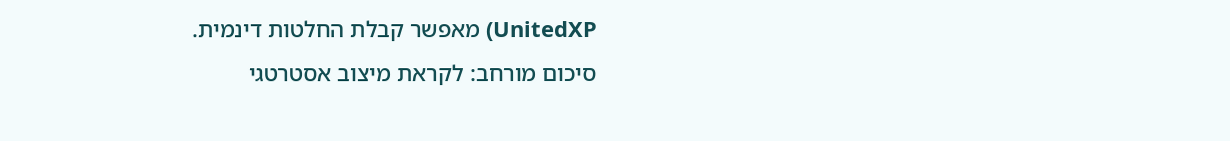UnitedXP) מאפשר קבלת החלטות דינמית.
סיכום מורחב: לקראת מיצוב אסטרטגי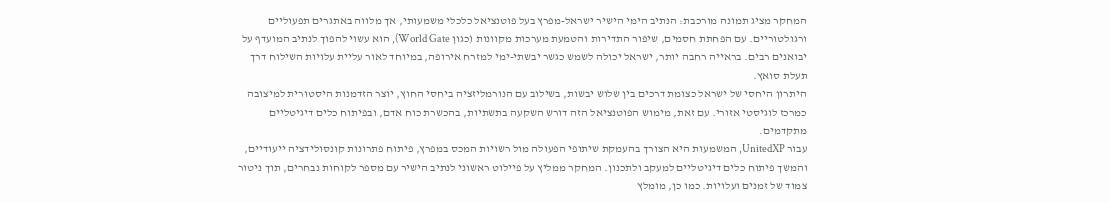המחקר מציג תמונה מורכבת: הנתיב הימי הישיר ישראל-מפרץ בעל פוטנציאל כלכלי משמעותי, אך מלווה באתגרים תפעוליים ורגולטוריים. עם הפחתת חסמים, שיפור התדירות והטמעת מערכות מקוונות (כגון World Gate), הוא עשוי להפוך לנתיב המועדף על יבואנים רבים. בראייה רחבה יותר, ישראל יכולה לשמש כגשר יבשתי-ימי למזרח אירופה, במיוחד לאור עליית עלויות השילוח דרך תעלת סואץ.
היתרון היחסי של ישראל כצומת דרכים בין שלוש יבשות, בשילוב עם הנורמליזציה ביחסי החוץ, יוצר הזדמנות היסטורית למיצובה כמרכז לוגיסטי אזורי. עם זאת, מימוש הפוטנציאל הזה דורש השקעה בתשתיות, בהכשרת כוח אדם, ובפיתוח כלים דיגיטליים מתקדמים.
עבור UnitedXP, המשמעות היא הצורך בהעמקת שיתופי הפעולה מול רשויות המכס במפרץ, פיתוח פתרונות קונסולידציה ייעודיים, והמשך פיתוח כלים דיגיטליים למעקב ולתכנון. המחקר ממליץ על פיילוט ראשוני לנתיב הישיר עם מספר לקוחות נבחרים, תוך ניטור צמוד של זמנים ועלויות. כמו כן, מומלץ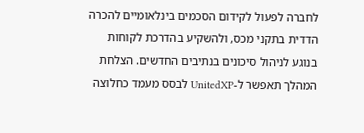לחברה לפעול לקידום הסכמים בינלאומיים להכרה הדדית בתקני מכס, ולהשקיע בהדרכת לקוחות בנוגע לניהול סיכונים בנתיבים החדשים. הצלחת המהלך תאפשר ל-UnitedXP לבסס מעמד כחלוצה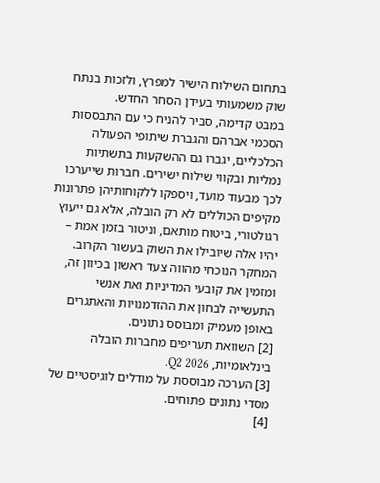בתחום השילוח הישיר למפרץ, ולזכות בנתח שוק משמעותי בעידן הסחר החדש.
במבט קדימה, סביר להניח כי עם התבססות הסכמי אברהם והגברת שיתופי הפעולה הכלכליים, יגברו גם ההשקעות בתשתיות נמליות ובקווי שילוח ישירים. חברות שייערכו לכך מבעוד מועד, ויספקו ללקוחותיהן פתרונות מקיפים הכוללים לא רק הובלה, אלא גם ייעוץ רגולטורי, ביטוח מותאם, וניטור בזמן אמת – יהיו אלה שיובילו את השוק בעשור הקרוב. המחקר הנוכחי מהווה צעד ראשון בכיוון זה, ומזמין את קובעי המדיניות ואת אנשי התעשייה לבחון את ההזדמנויות והאתגרים באופן מעמיק ומבוסס נתונים.
[2] השוואת תעריפים מחברות הובלה בינלאומיות, Q2 2026.
[3] הערכה מבוססת על מודלים לוגיסטיים של מסדי נתונים פתוחים.
[4]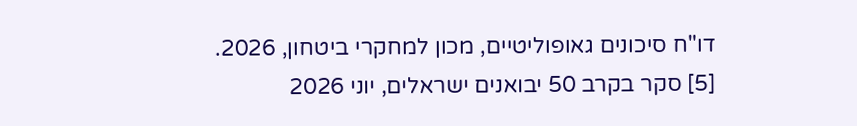דו"ח סיכונים גאופוליטיים, מכון למחקרי ביטחון, 2026.
[5] סקר בקרב 50 יבואנים ישראלים, יוני 2026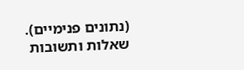(נתונים פנימיים).
שאלות ותשובות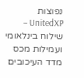נפוצות
UnitedXP – שילוח בינלאומי ועמילות מכס
מדד העיכובים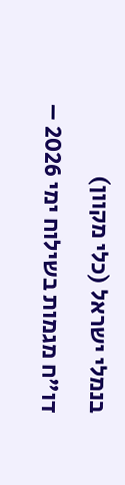בנמלי ישראל (כלי מקוון)
דו"ח מגמות בשילוח ימי 2026 –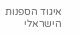איגוד הספנות הישראלי